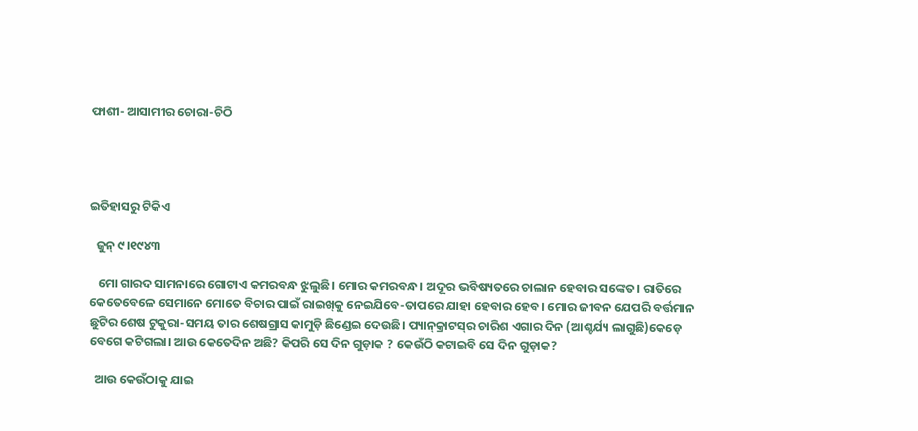ଫାଶୀ- ଆସାମୀର ଚୋରା-ଚିଠି




ଇତିହାସରୁ ଟିକିଏ

  ଜୁନ୍‌ ୯।୧୯୪୩

   ମୋ ଗାରଦ ସାମନାରେ ଗୋଟାଏ କମରବନ୍ଧ ଝୁଲୁଛି। ମୋର କମରବନ୍ଧ। ଅଦୂର ଭବିଷ୍ୟତରେ ଚାଲାନ ହେବାର ସଙ୍କେତ। ରାତିରେ କେତେବେଳେ ସେମାନେ ମୋତେ ବିଚାର ପାଇଁ ରାଇଖ୍‌କୁ ନେଇଯିବେ-ତାପରେ ଯାହା ହେବାର ହେବ। ମୋର ଜୀବନ ଯେପରି ବର୍ତ୍ତମାନ ଛୁଟିର ଶେଷ ଟୁକୁରା-ସମୟ ତାର ଶେଷଗ୍ରାସ କାମୁଡ଼ି ଛିଣ୍ଡେଇ ଦେଉଛି। ପ୍ୟାନ୍‌କ୍ରାଟସ୍‌ର ଚାରିଶ ଏଗାର ଦିନ (ଆଶ୍ଚର୍ଯ୍ୟ ଲାଗୁଛି)କେଡ଼େ ବେଗେ କଟିଗଲା। ଆଉ କେତେଦିନ ଅଛି? କିପରି ସେ ଦିନ ଗୁଡ଼ାକ ? କେଉଁଠି କଟାଇବି ସେ ଦିନ ଗୁଡ଼ାକ?

  ଆଉ କେଉଁଠାକୁ ଯାଇ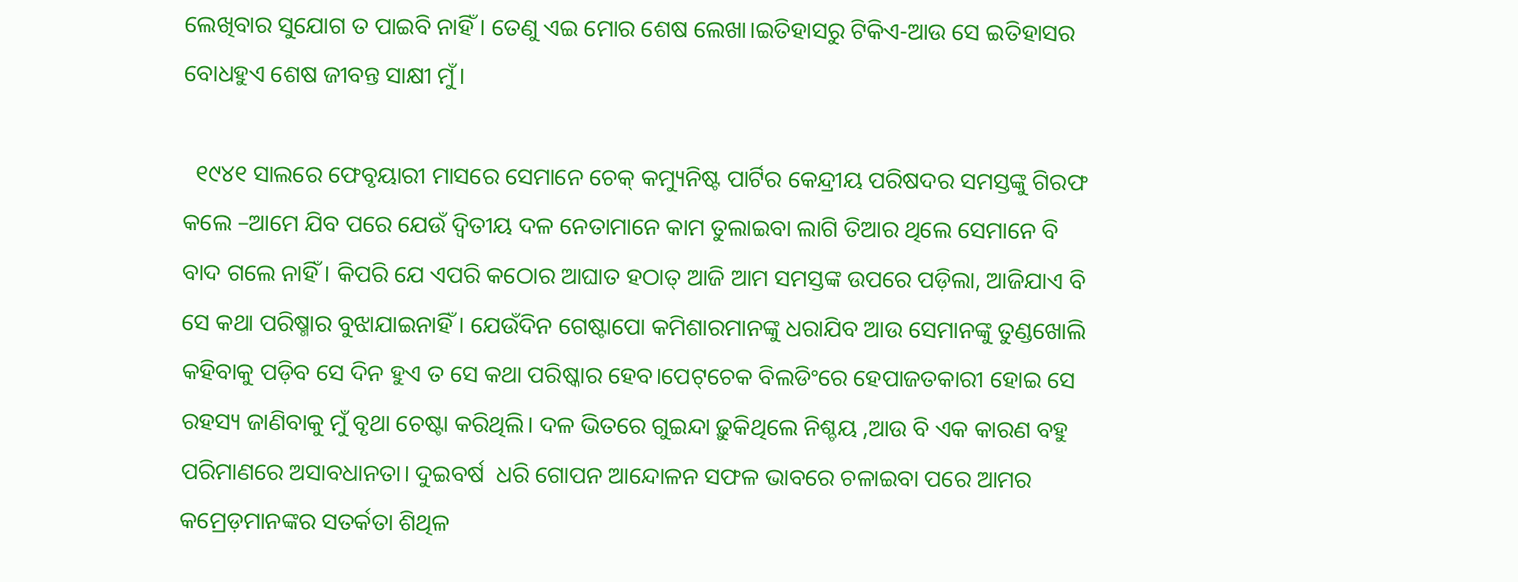ଲେଖିବାର ସୁଯୋଗ ତ ପାଇବି ନାହିଁ। ତେଣୁ ଏଇ ମୋର ଶେଷ ଲେଖା।ଇତିହାସରୁ ଟିକିଏ-ଆଉ ସେ ଇତିହାସର ବୋଧହୁଏ ଶେଷ ଜୀବନ୍ତ ସାକ୍ଷୀ ମୁଁ।

  ୧୯୪୧ ସାଲରେ ଫେବୃୟାରୀ ମାସରେ ସେମାନେ ଚେକ୍‌ କମ୍ୟୁନିଷ୍ଟ ପାର୍ଟିର କେନ୍ଦ୍ରୀୟ ପରିଷଦର ସମସ୍ତଙ୍କୁ ଗିରଫ କଲେ –ଆମେ ଯିବ ପରେ ଯେଉଁ ଦ୍ବିତୀୟ ଦଳ ନେତାମାନେ କାମ ତୁଲାଇବା ଲାଗି ତିଆର ଥିଲେ ସେମାନେ ବି ବାଦ ଗଲେ ନାହିଁ। କିପରି ଯେ ଏପରି କଠୋର ଆଘାତ ହଠାତ୍‌ ଆଜି ଆମ ସମସ୍ତଙ୍କ ଉପରେ ପଡ଼ିଲା, ଆଜିଯାଏ ବି ସେ କଥା ପରିଷ୍ମାର ବୁଝାଯାଇନାହିଁ। ଯେଉଁଦିନ ଗେଷ୍ଟାପୋ କମିଶାରମାନଙ୍କୁ ଧରାଯିବ ଆଉ ସେମାନଙ୍କୁ ତୁଣ୍ଡଖୋଲି କହିବାକୁ ପଡ଼ିବ ସେ ଦିନ ହୁଏ ତ ସେ କଥା ପରିଷ୍କାର ହେବ।ପେଟ୍‌ଚେକ ବିଲଡିଂରେ ହେପାଜତକାରୀ ହୋଇ ସେ ରହସ୍ୟ ଜାଣିବାକୁ ମୁଁ ବୃଥା ଚେଷ୍ଟା କରିଥିଲି। ଦଳ ଭିତରେ ଗୁଇନ୍ଦା ଢ଼ୁକିଥିଲେ ନିଶ୍ଚୟ ,ଆଉ ବି ଏକ କାରଣ ବହୁ ପରିମାଣରେ ଅସାବଧାନତା। ଦୁଇବର୍ଷ  ଧରି ଗୋପନ ଆନ୍ଦୋଳନ ସଫଳ ଭାବରେ ଚଳାଇବା ପରେ ଆମର କମ୍ରେଡ଼ମାନଙ୍କର ସତର୍କତା ଶିଥିଳ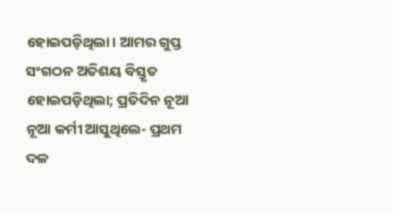ହୋଇପଡ଼ିଥିଲା। ଆମର ଗୁପ୍ତ ସଂଗଠନ ଅତିଶୟ ବିସ୍ତୃତ ହୋଇପଡ଼ିଥିଲା; ପ୍ରତିଦିନ ନୂଆ ନୂଆ କର୍ମୀ ଆସୁଥିଲେ- ପ୍ରଥମ ଦଳ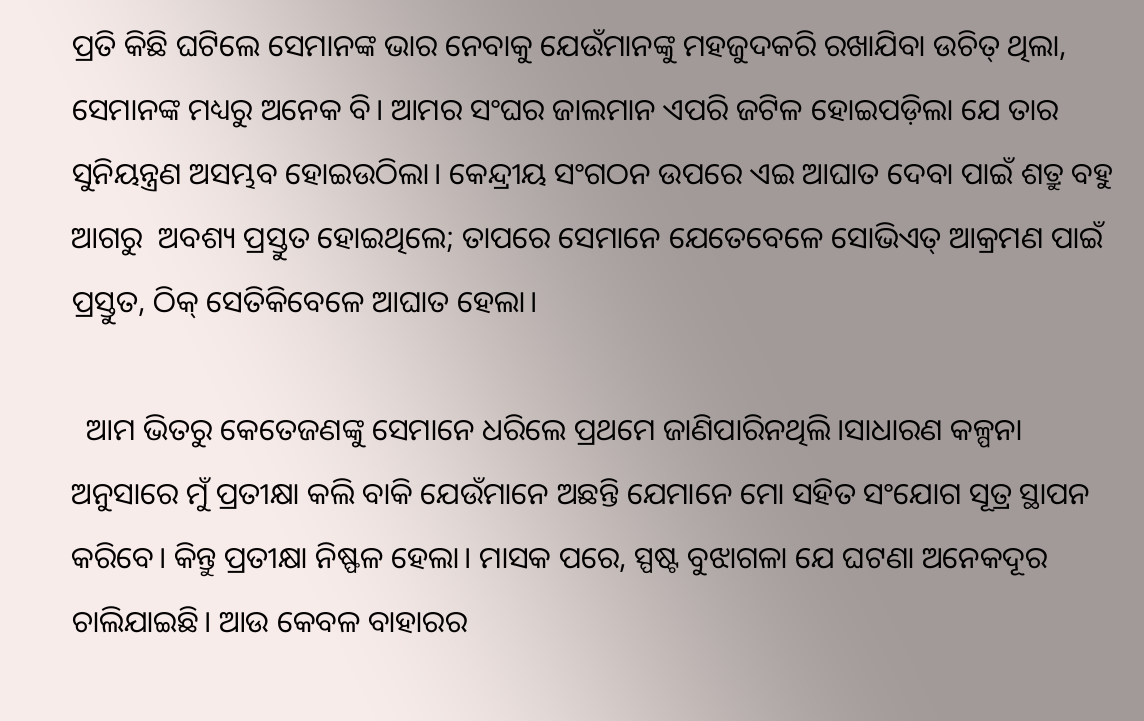ପ୍ରତି କିଛି ଘଟିଲେ ସେମାନଙ୍କ ଭାର ନେବାକୁ ଯେଉଁମାନଙ୍କୁ ମହଜୁଦକରି ରଖାଯିବା ଉଚିତ୍‌ ଥିଲା, ସେମାନଙ୍କ ମଧ୍ୟରୁ ଅନେକ ବି। ଆମର ସଂଘର ଜାଲମାନ ଏପରି ଜଟିଳ ହୋଇପଡ଼ିଲା ଯେ ତାର ସୁନିୟନ୍ତ୍ରଣ ଅସମ୍ଭବ ହୋଇଉଠିଲା। କେନ୍ଦ୍ରୀୟ ସଂଗଠନ ଉପରେ ଏଇ ଆଘାତ ଦେବା ପାଇଁ ଶତ୍ରୁ ବହୁ ଆଗରୁ  ଅବଶ୍ୟ ପ୍ରସ୍ତୁତ ହୋଇଥିଲେ; ତାପରେ ସେମାନେ ଯେତେବେଳେ ସୋଭିଏତ୍ ଆକ୍ରମଣ ପାଇଁ ପ୍ରସ୍ତୁତ, ଠିକ୍‌ ସେତିକିବେଳେ ଆଘାତ ହେଲା।

  ଆମ ଭିତରୁ କେତେଜଣଙ୍କୁ ସେମାନେ ଧରିଲେ ପ୍ରଥମେ ଜାଣିପାରିନଥିଲି।ସାଧାରଣ କଳ୍ପନା ଅନୁସାରେ ମୁଁ ପ୍ରତୀକ୍ଷା କଲି ବାକି ଯେଉଁମାନେ ଅଛନ୍ତି ଯେମାନେ ମୋ ସହିତ ସଂଯୋଗ ସୂତ୍ର ସ୍ଥାପନ କରିବେ। କିନ୍ତୁ ପ୍ରତୀକ୍ଷା ନିଷ୍ଫଳ ହେଲା। ମାସକ ପରେ, ସ୍ପଷ୍ଟ ବୁଝାଗଳା ଯେ ଘଟଣା ଅନେକଦୂର ଚାଲିଯାଇଛି। ଆଉ କେବଳ ବାହାରର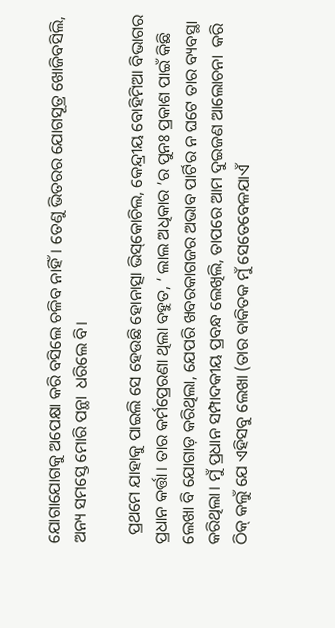ଯୋଗାଯୋଗକୁ ଅପେକ୍ଷା କରି ବସିଲେ ଚଳିବ ନାହିଁ। ତେଣୁ ଭିତରର ଯୋଗସୂତ୍ର ଖୋଜିବସିଲି, ଅନ୍ୟ ସମସ୍ତେ ମୋରି ପନ୍ଥା  ଧରିଲେ ବି।

  ପ୍ରଥମେ ଯାହାକୁ ପାଇଲି ସେ ହେଉଛି ହୋନାତ୍ସା ଭିସ୍‌କୋଚିଲ, କେନ୍ଦ୍ରୀୟ ବୋହିମିଆ ବିଭାଗର ପ୍ରଧାନ କର୍ତ୍ତା। ତାର କର୍ମପ୍ରେରଣା ଥିଲା ବହୁତ, ‘ ଲାଲ ଅଧିକାର ’ର ପୁନଃ ପ୍ରକାଶ ପାଇଁ କିଛି ଲେଖା ବି ଯୋଗାଡ଼ କରିଥିଲା, ଯେପରି ଖବରକାଗଜର ଅଭାବ ପାର୍ଟିର ନ ଘଟେ ତାର ବ୍ୟବସ୍ଥା କରିଥିଲା। ମୁଁ ପ୍ରଧାନ ସମ୍ପାଦକୀୟ ପ୍ରବନ୍ଧ ଲେଖିଲି, ତାପରେ ଆମ ଦୁଇଜଣ ଆଲୋଚନା  କରି ଠିକ୍‌ କଲୁଁ ଯେ ଏହିସବୁ ଲେଖା (ତାର ବାକିତକ ମୁଁ ସେତେବେଳଯାଏଁ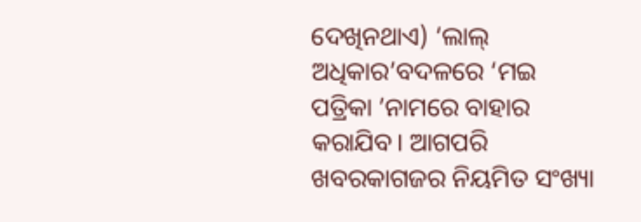ଦେଖିନଥାଏ) ‘ଲାଲ୍‌ ଅଧିକାର’ବଦଳରେ ‘ମଇ ପତ୍ରିକା ’ନାମରେ ବାହାର କରାଯିବ। ଆଗପରି  ଖବରକାଗଜର ନିୟମିତ ସଂଖ୍ୟା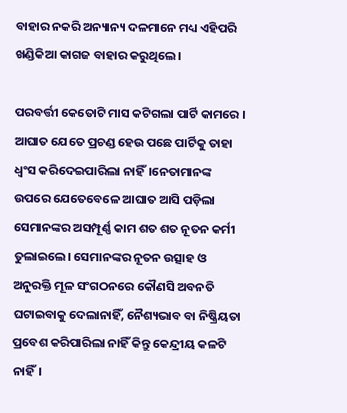ବାହାର ନକରି ଅନ୍ୟାନ୍ୟ ଦଳମାନେ ମଧ୍ୟ ଏହିପରି ଖଣ୍ଡିକିଆ କାଗଜ ବାହାର କରୁଥିଲେ।

ପରବର୍ତ୍ତୀ କେତୋଟି ମାସ କଟିଗଲା ପାର୍ଟି କାମରେ । ଆଘାତ ଯେତେ ପ୍ରଚଣ୍ଡ ହେଉ ପଛେ ପାର୍ଟିକୁ ତାହା ଧ୍ବଂସ କରିଦେଇପାରିଲା ନାହିଁ।ନେତାମାନଙ୍କ ଉପରେ ଯେତେବେଳେ ଆଘାତ ଆସି ପଡ଼ିଲା ସେମାନଙ୍କର ଅସମ୍ପୂର୍ଣ୍ଣ କାମ ଶତ ଶତ ନୂତନ କର୍ମୀ ତୁଲାଇଲେ। ସେମାନଙ୍କର ନୂତନ ଉତ୍ସାହ ଓ ଅନୁରକ୍ତି ମୂଳ ସଂଗଠନରେ କୌଣସି ଅବନତି ଘଟାଇବାକୁ ଦେଲାନାହିଁ, ନୈଶ୍ୟଭାବ ବା ନିଷ୍କ୍ରିୟତା ପ୍ରବେଶ କରିପାରିଲା ନାହିଁ କିନ୍ତୁ କେନ୍ଦ୍ରୀୟ କଳଟି ନାହିଁ।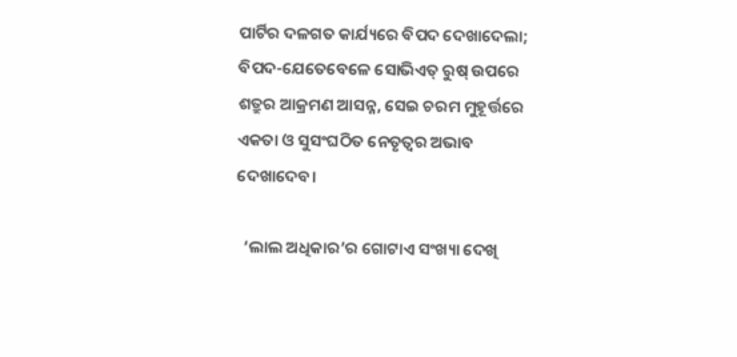ପାର୍ଟିର ଦଳଗତ କାର୍ଯ୍ୟରେ ବିପଦ ଦେଖାଦେଲା; ବିପଦ-ଯେତେବେଳେ ସୋଭିଏତ୍‌ ରୁଷ୍‌ ଉପରେ ଶତ୍ରୁର ଆକ୍ରମଣ ଆସନ୍ନ, ସେଇ ଚରମ ମୁହୂର୍ତ୍ତରେ ଏକତା ଓ ସୁସଂଘଠିତ ନେତୃତ୍ବର ଅଭାବ ଦେଖାଦେବ।

  ‘ଲାଲ ଅଧିକାର’ର ଗୋଟାଏ ସଂଖ୍ୟା ଦେଖି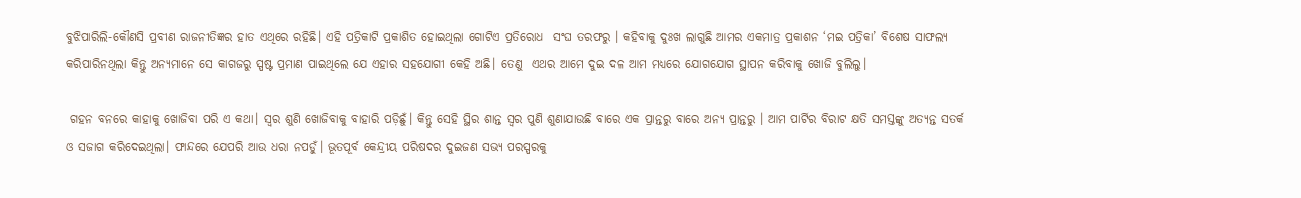ବୁଝିପାରିଲି-କୌଣସି ପ୍ରବୀଣ ରାଜନୀତିଜ୍ଞର ହାତ ଏଥିରେ ରହିଛି। ଏହି ପତ୍ରିକାଟି ପ୍ରକାଶିତ ହୋଇଥିଲା ଗୋଟିଏ ପ୍ରତିରୋଧ  ସଂଘ ତରଫରୁ । କହିବାକୁ ଦୁଃଖ ଲାଗୁଛି ଆମର ଏକମାତ୍ର ପ୍ରକାଶନ ‘ମଇ ପତ୍ରିକା’ ବିଶେଷ ସାଫଲ୍ୟ କରିପାରିନଥିଲା କିନ୍ତୁ ଅନ୍ୟମାନେ ସେ କାଗଜରୁ ସ୍ପଷ୍ଟ ପ୍ରମାଣ ପାଇଥିଲେ ଯେ ଏହାର ସହଯୋଗୀ କେହି ଅଛି। ତେଣୁ  ଏଥର ଆମେ ଦୁଇ ଦଳ ଆମ ମଧ୍ୟରେ ଯୋଗଯୋଗ ସ୍ଥାପନ କରିବାକୁ ଖୋଜି ବୁଲିଲୁ।

 ଗହନ ବନରେ କାହାକୁ ଖୋଜିବା ପରି ଏ କଥା। ସ୍ବର ଶୁଣି ଖୋଜିବାକୁ ବାହାରି ପଡ଼ିଛୁଁ। କିନ୍ତୁ ସେହି ସ୍ଥିର ଶାନ୍ତ ସ୍ବର ପୁଣି ଶୁଣାଯାଉଛି ବାରେ ଏକ ପ୍ରାନ୍ତରୁ ବାରେ ଅନ୍ୟ ପ୍ରାନ୍ତରୁ । ଆମ ପାର୍ଟିର ବିରାଟ କ୍ଷତି ସମସ୍ତଙ୍କୁ ଅତ୍ୟନ୍ତ ସତର୍କ ଓ ସଜାଗ କରିଦେଇଥିଲା। ଫାନ୍ଦରେ ଯେପରି ଆଉ ଧରା ନପଡ଼ୁଁ। ଭୂତପୂର୍ବ କେନ୍ଦ୍ରୀୟ ପରିଷଦର ଦୁଇଜଣ ସଭ୍ୟ ପରସ୍ପରକୁ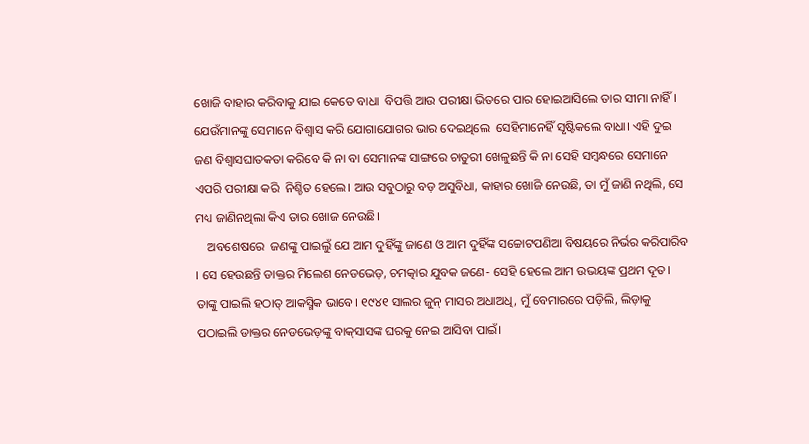ଖୋଜି ବାହାର କରିବାକୁ ଯାଇ କେତେ ବାଧା  ବିପତ୍ତି ଆଉ ପରୀକ୍ଷା ଭିତରେ ପାର ହୋଇଆସିଲେ ତାର ସୀମା ନାହିଁ। ଯେଉଁମାନଙ୍କୁ ସେମାନେ ବିଶ୍ବାସ କରି ଯୋଗାଯୋଗର ଭାର ଦେଇଥିଲେ  ସେହିମାନେହିଁ ସୃଷ୍ଟିକଲେ ବାଧା। ଏହି ଦୁଇ ଜଣ ବିଶ୍ବାସଘାତକତା କରିବେ କି ନା ବା ସେମାନଙ୍କ ସାଙ୍ଗରେ ଚାତୁରୀ ଖେଳୁଛନ୍ତି କି ନା ସେହି ସମ୍ବନ୍ଧରେ ସେମାନେ ଏପରି ପରୀକ୍ଷା କରି  ନିଶ୍ଚିତ ହେଲେ। ଆଉ ସବୁଠାରୁ ବଡ଼ ଅସୁବିଧା, କାହାର ଖୋଜି ନେଉଛି, ତା ମୁଁ ଜାଣି ନଥିଲି, ସେ ମଧ୍ୟ ଜାଣିନଥିଲା କିଏ ତାର ଖୋଜ ନେଉଛି।
    ଅବଶେଷରେ  ଜଣଙ୍କୁ ପାଇଲୁଁ ଯେ ଆମ ଦୁହିଁଙ୍କୁ ଜାଣେ ଓ ଆମ ଦୁହିଁଙ୍କ ସଚ୍ଚୋଟପଣିଆ ବିଷୟରେ ନିର୍ଭର କରିପାରିବ । ସେ ହେଉଛନ୍ତି ଡାକ୍ତର ମିଲେଶ ନେଡଭେଡ଼, ଚମତ୍କାର ଯୁବକ ଜଣେ- ସେହି ହେଲେ ଆମ ଉଭୟଙ୍କ ପ୍ରଥମ ଦୂତ। ତାଙ୍କୁ ପାଇଲି ହଠାତ୍‌ ଆକସ୍ମିକ ଭାବେ। ୧୯୪୧ ସାଲର ଜୁନ୍‌ ମାସର ଅଧାଅଧି, ମୁଁ ବେମାରରେ ପଡ଼ିଲି, ଲିଡ଼ାକୁ ପଠାଇଲି ଡାକ୍ତର ନେଡଭେଡ଼ଙ୍କୁ ବାକ୍‌ସାସଙ୍କ ଘରକୁ ନେଇ ଆସିବା ପାଇଁ।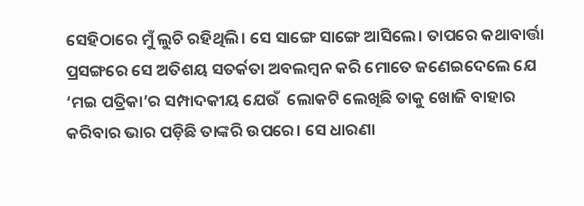ସେହିଠାରେ ମୁଁ ଲୁଚି ରହିଥିଲି। ସେ ସାଙ୍ଗେ ସାଙ୍ଗେ ଆସିଲେ। ତାପରେ କଥାବାର୍ତ୍ତା ପ୍ରସଙ୍ଗରେ ସେ ଅତିଶୟ ସତର୍କତା ଅବଲମ୍ବନ କରି ମୋତେ ଜଣେଇଦେଲେ ଯେ ‘ମଇ ପତ୍ରିକା’ର ସମ୍ପାଦକୀୟ ଯେଉଁ  ଲୋକଟି ଲେଖିଛି ତାକୁ ଖୋଜି ବାହାର କରିବାର ଭାର ପଡ଼ିଛି ତାଙ୍କରି ଉପରେ। ସେ ଧାରଣା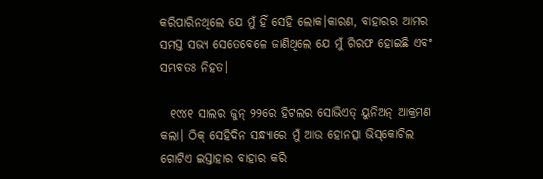କରିପାରିନଥିଲେ ଯେ ମୁଁ ହିଁ ସେହି ଲୋକ।କାରଣ, ବାହାରର ଆମର ସମସ୍ତ ସଭ୍ୟ ସେତେବେଳେ ଜାଣିଥିଲେ ଯେ ମୁଁ ଗିରଫ ହୋଇଛି ଏବଂ ସମ୍ଭବତଃ ନିହତ।

  ୧୯୪୧ ସାଲର ଜୁନ୍‌ ୨୨ରେ ହିଟଲର ସୋଭିଏତ୍‌ ୟୁନିଅନ୍‌ ଆକ୍ରମଣ କଲା। ଠିକ୍‌ ସେହିଦିନ ସନ୍ଧ୍ୟାରେ ମୁଁ ଆଉ ହୋନତ୍ସା ଭିସ୍‌କୋଚିଲ ଗୋଟିଏ ଇସ୍ତାହାର ବାହାର କରି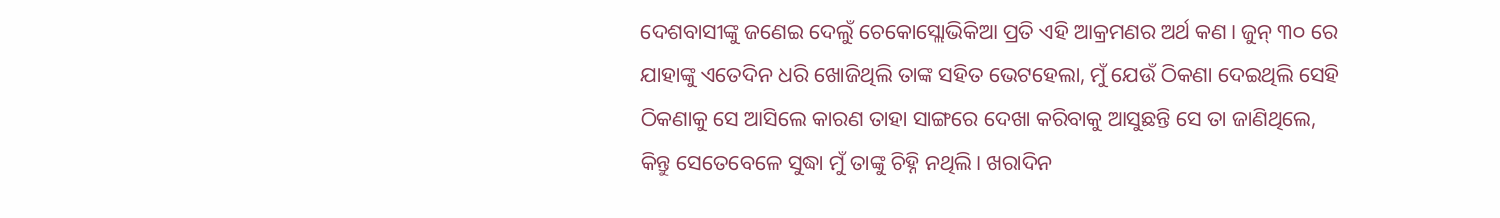ଦେଶବାସୀଙ୍କୁ ଜଣେଇ ଦେଲୁଁ ଚେକୋସ୍ଲୋଭିକିଆ ପ୍ରତି ଏହି ଆକ୍ରମଣର ଅର୍ଥ କଣ। ଜୁନ୍‌ ୩୦ ରେ ଯାହାଙ୍କୁ ଏତେଦିନ ଧରି ଖୋଜିଥିଲି ତାଙ୍କ ସହିତ ଭେଟହେଲା, ମୁଁ ଯେଉଁ ଠିକଣା ଦେଇଥିଲି ସେହି ଠିକଣାକୁ ସେ ଆସିଲେ କାରଣ ତାହା ସାଙ୍ଗରେ ଦେଖା କରିବାକୁ ଆସୁଛନ୍ତି ସେ ତା ଜାଣିଥିଲେ, କିନ୍ତୁ ସେତେବେଳେ ସୁଦ୍ଧା ମୁଁ ତାଙ୍କୁ ଚିହ୍ନି ନଥିଲି। ଖରାଦିନ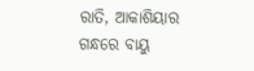ରାତି, ଆକାଶିୟାର ଗନ୍ଧରେ ବାୟୁ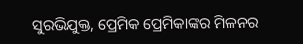ସୁରଭିଯୁକ୍ତ, ପ୍ରେମିକ ପ୍ରେମିକାଙ୍କର ମିଳନର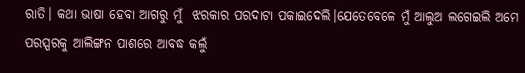ରାତି। କଥା ଭାଷା ହେବା ଆଗରୁ ମୁଁ  ଝରକାର ପରଦାଟା ପକାଇଦେଲି।ଯେତେବେଳେ ମୁଁ ଆଲୁଅ ଲଗେଇଲି ଅମେ ପରସ୍ପରକୁ ଆଲିଙ୍ଗନ ପାଶରେ ଆବଦ୍ଧ କଲୁଁ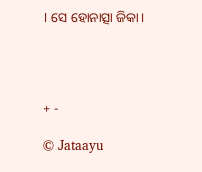। ସେ ହୋନାତ୍ସା ଜିକା।




+ -

© Jataayu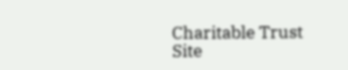Charitable Trust
Site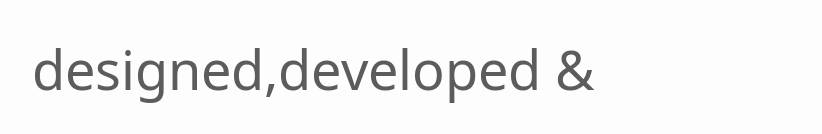designed,developed &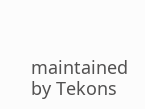maintained by Tekons